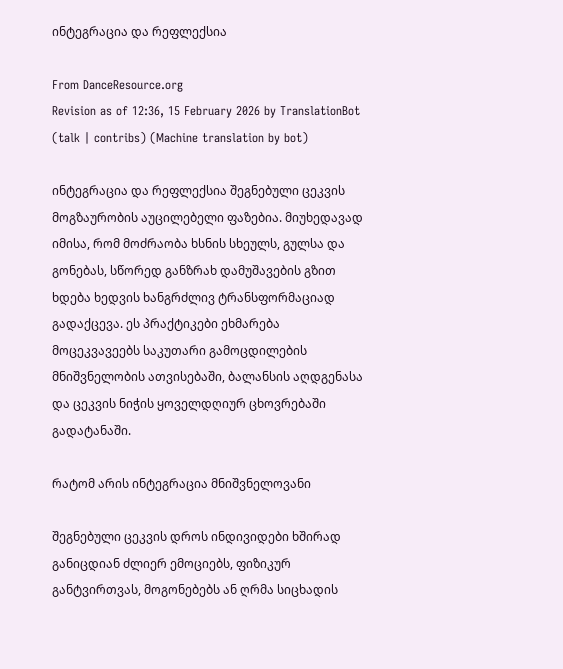ინტეგრაცია და რეფლექსია

From DanceResource.org
Revision as of 12:36, 15 February 2026 by TranslationBot (talk | contribs) (Machine translation by bot)

ინტეგრაცია და რეფლექსია შეგნებული ცეკვის მოგზაურობის აუცილებელი ფაზებია. მიუხედავად იმისა, რომ მოძრაობა ხსნის სხეულს, გულსა და გონებას, სწორედ განზრახ დამუშავების გზით ხდება ხედვის ხანგრძლივ ტრანსფორმაციად გადაქცევა. ეს პრაქტიკები ეხმარება მოცეკვავეებს საკუთარი გამოცდილების მნიშვნელობის ათვისებაში, ბალანსის აღდგენასა და ცეკვის ნიჭის ყოველდღიურ ცხოვრებაში გადატანაში.

რატომ არის ინტეგრაცია მნიშვნელოვანი

შეგნებული ცეკვის დროს ინდივიდები ხშირად განიცდიან ძლიერ ემოციებს, ფიზიკურ განტვირთვას, მოგონებებს ან ღრმა სიცხადის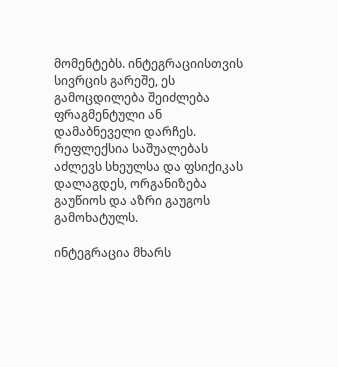მომენტებს. ინტეგრაციისთვის სივრცის გარეშე, ეს გამოცდილება შეიძლება ფრაგმენტული ან დამაბნეველი დარჩეს. რეფლექსია საშუალებას აძლევს სხეულსა და ფსიქიკას დალაგდეს, ორგანიზება გაუწიოს და აზრი გაუგოს გამოხატულს.

ინტეგრაცია მხარს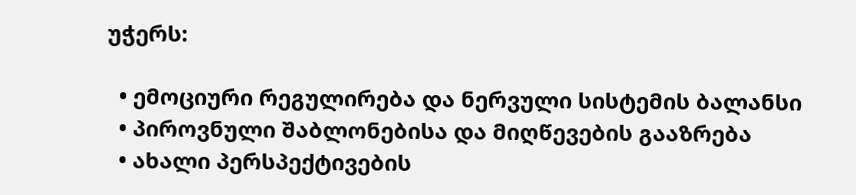უჭერს:

  • ემოციური რეგულირება და ნერვული სისტემის ბალანსი
  • პიროვნული შაბლონებისა და მიღწევების გააზრება
  • ახალი პერსპექტივების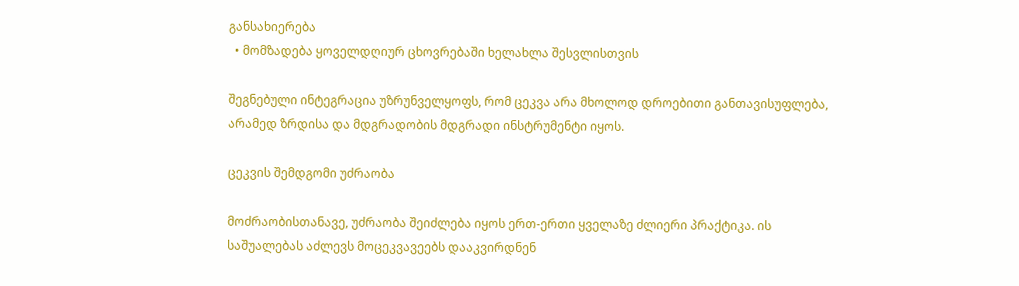განსახიერება
  • მომზადება ყოველდღიურ ცხოვრებაში ხელახლა შესვლისთვის

შეგნებული ინტეგრაცია უზრუნველყოფს, რომ ცეკვა არა მხოლოდ დროებითი განთავისუფლება, არამედ ზრდისა და მდგრადობის მდგრადი ინსტრუმენტი იყოს.

ცეკვის შემდგომი უძრაობა

მოძრაობისთანავე, უძრაობა შეიძლება იყოს ერთ-ერთი ყველაზე ძლიერი პრაქტიკა. ის საშუალებას აძლევს მოცეკვავეებს დააკვირდნენ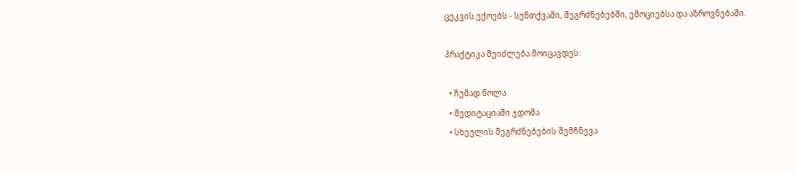ცეკვის ექოებს - სუნთქვაში, შეგრძნებებში, ემოციებსა და აზროვნებაში.

პრაქტიკა შეიძლება მოიცავდეს:

  • ჩუმად წოლა
  • მედიტაციაში ჯდომა
  • სხეულის შეგრძნებების შემჩნევა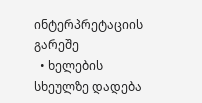ინტერპრეტაციის გარეშე
  • ხელების სხეულზე დადება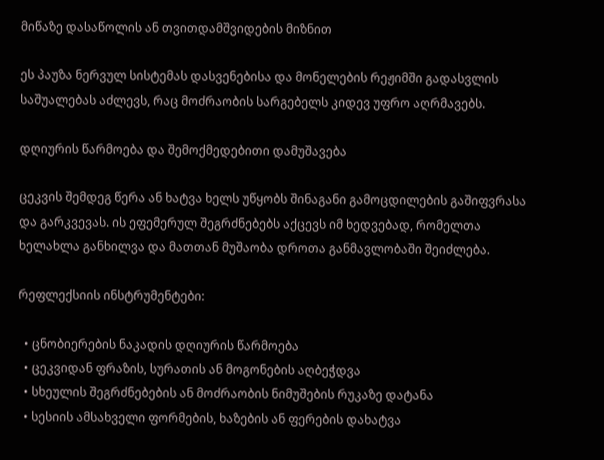მიწაზე დასაწოლის ან თვითდამშვიდების მიზნით

ეს პაუზა ნერვულ სისტემას დასვენებისა და მონელების რეჟიმში გადასვლის საშუალებას აძლევს, რაც მოძრაობის სარგებელს კიდევ უფრო აღრმავებს.

დღიურის წარმოება და შემოქმედებითი დამუშავება

ცეკვის შემდეგ წერა ან ხატვა ხელს უწყობს შინაგანი გამოცდილების გაშიფვრასა და გარკვევას. ის ეფემერულ შეგრძნებებს აქცევს იმ ხედვებად, რომელთა ხელახლა განხილვა და მათთან მუშაობა დროთა განმავლობაში შეიძლება.

რეფლექსიის ინსტრუმენტები:

  • ცნობიერების ნაკადის დღიურის წარმოება
  • ცეკვიდან ფრაზის, სურათის ან მოგონების აღბეჭდვა
  • სხეულის შეგრძნებების ან მოძრაობის ნიმუშების რუკაზე დატანა
  • სესიის ამსახველი ფორმების, ხაზების ან ფერების დახატვა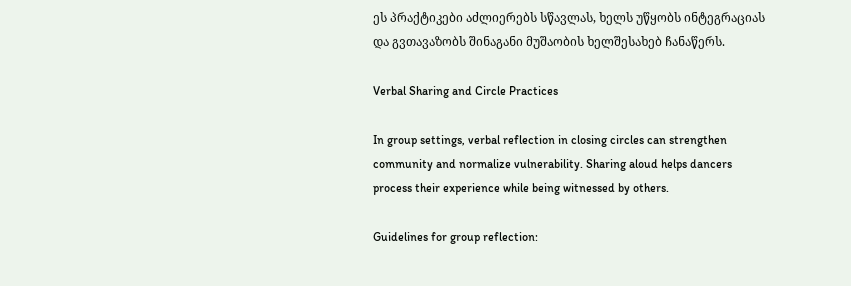ეს პრაქტიკები აძლიერებს სწავლას, ხელს უწყობს ინტეგრაციას და გვთავაზობს შინაგანი მუშაობის ხელშესახებ ჩანაწერს.

Verbal Sharing and Circle Practices

In group settings, verbal reflection in closing circles can strengthen community and normalize vulnerability. Sharing aloud helps dancers process their experience while being witnessed by others.

Guidelines for group reflection: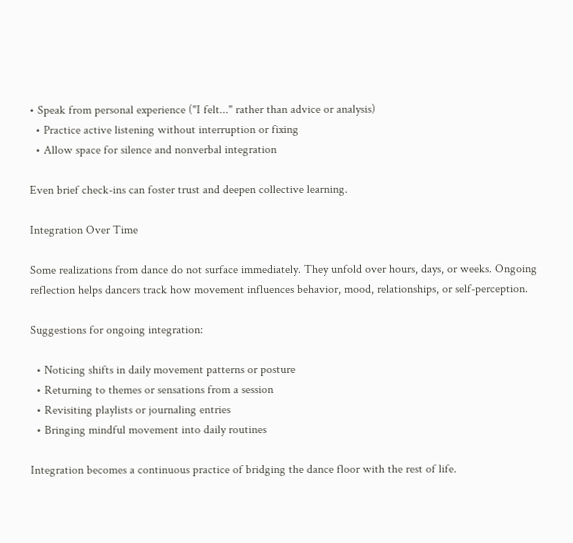• Speak from personal experience ("I felt..." rather than advice or analysis)
  • Practice active listening without interruption or fixing
  • Allow space for silence and nonverbal integration

Even brief check-ins can foster trust and deepen collective learning.

Integration Over Time

Some realizations from dance do not surface immediately. They unfold over hours, days, or weeks. Ongoing reflection helps dancers track how movement influences behavior, mood, relationships, or self-perception.

Suggestions for ongoing integration:

  • Noticing shifts in daily movement patterns or posture
  • Returning to themes or sensations from a session
  • Revisiting playlists or journaling entries
  • Bringing mindful movement into daily routines

Integration becomes a continuous practice of bridging the dance floor with the rest of life.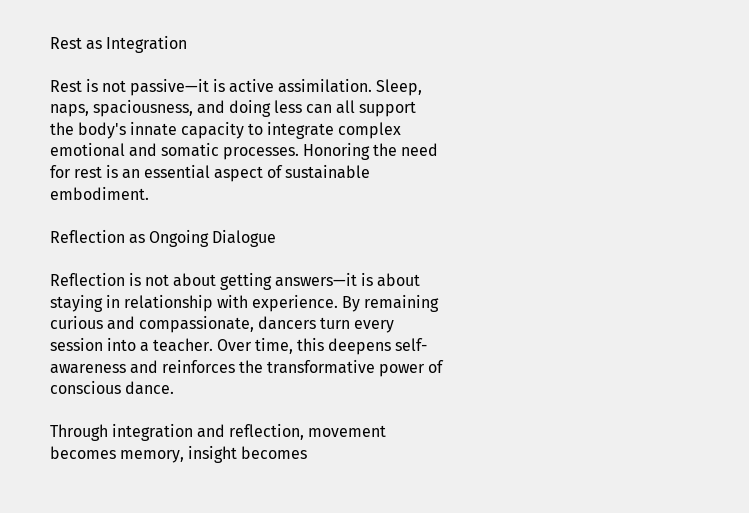Rest as Integration

Rest is not passive—it is active assimilation. Sleep, naps, spaciousness, and doing less can all support the body's innate capacity to integrate complex emotional and somatic processes. Honoring the need for rest is an essential aspect of sustainable embodiment.

Reflection as Ongoing Dialogue

Reflection is not about getting answers—it is about staying in relationship with experience. By remaining curious and compassionate, dancers turn every session into a teacher. Over time, this deepens self-awareness and reinforces the transformative power of conscious dance.

Through integration and reflection, movement becomes memory, insight becomes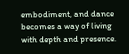embodiment, and dance becomes a way of living with depth and presence.